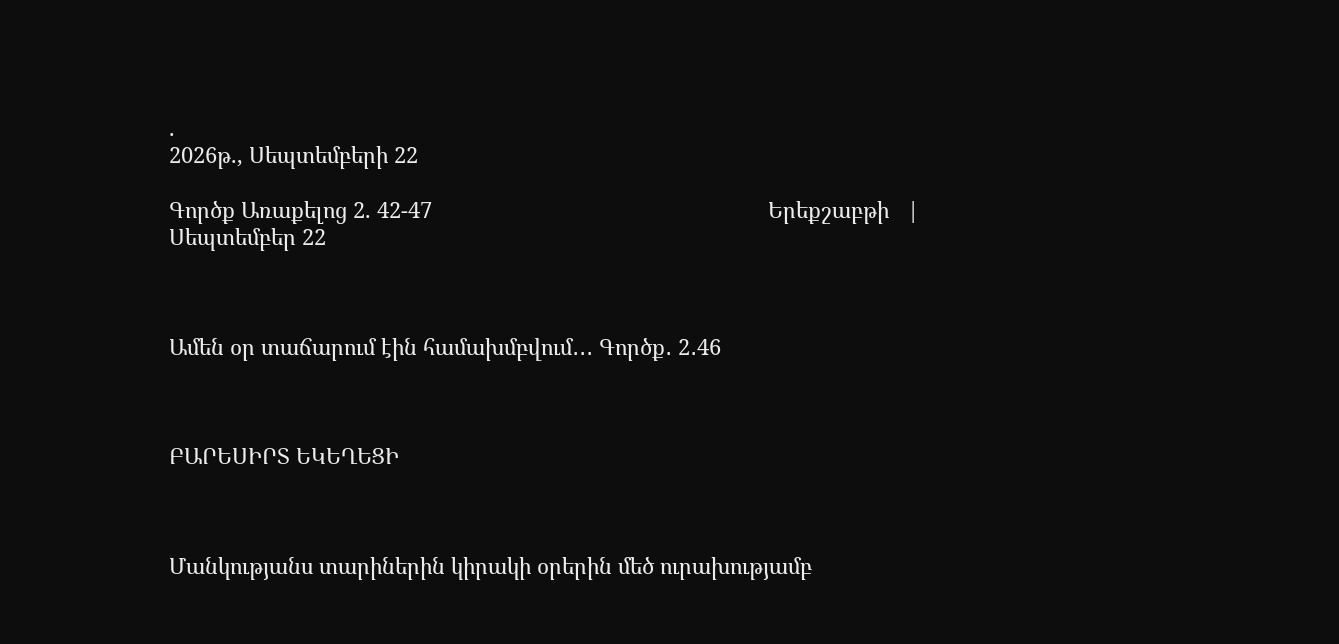.
2026թ., Սեպտեմբերի 22

Գործք Առաքելոց 2. 42-47                                                        Երեքշաբթի   |   Սեպտեմբեր 22



Ամեն օր տաճարում էին համախմբվում․․․ Գործք․ 2․46



ԲԱՐԵՍԻՐՏ ԵԿԵՂԵՑԻ



Մանկությանս տարիներին կիրակի օրերին մեծ ուրախությամբ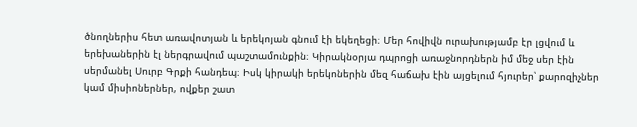ծնողներիս հետ առավոտյան և երեկոյան գնում էի եկեղեցի։ Մեր հովիվն ուրախությամբ էր լցվում և երեխաներին էլ ներգրավում պաշտամունքին։ Կիրակնօրյա դպրոցի առաջնորդներն իմ մեջ սեր էին սերմանել Սուրբ Գրքի հանդեպ։ Իսկ կիրակի երեկոներին մեզ հաճախ էին այցելում հյուրեր՝ քարոզիչներ կամ միսիոներներ, ովքեր շատ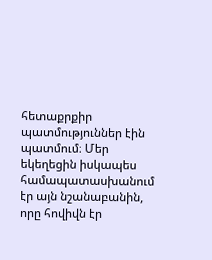հետաքրքիր պատմություններ էին պատմում։ Մեր եկեղեցին իսկապես համապատասխանում էր այն նշանաբանին, որը հովիվն էր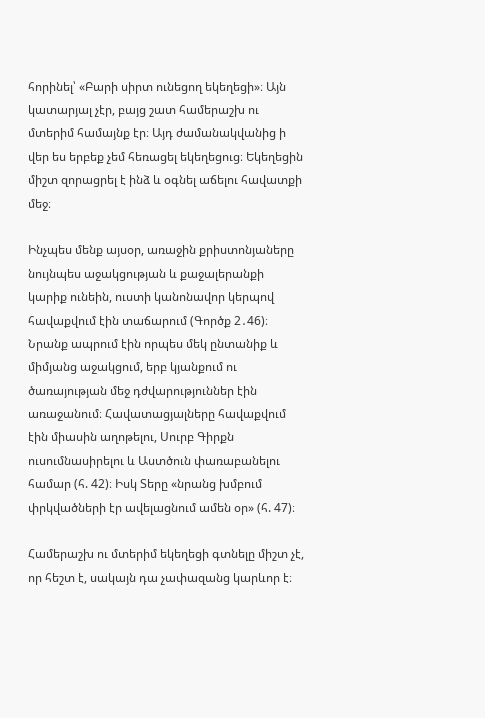հորինել՝ «Բարի սիրտ ունեցող եկեղեցի»։ Այն կատարյալ չէր, բայց շատ համերաշխ ու մտերիմ համայնք էր։ Այդ ժամանակվանից ի վեր ես երբեք չեմ հեռացել եկեղեցուց։ Եկեղեցին միշտ զորացրել է ինձ և օգնել աճելու հավատքի մեջ։

Ինչպես մենք այսօր, առաջին քրիստոնյաները նույնպես աջակցության և քաջալերանքի կարիք ունեին, ուստի կանոնավոր կերպով հավաքվում էին տաճարում (Գործք 2․46)։ Նրանք ապրում էին որպես մեկ ընտանիք և միմյանց աջակցում, երբ կյանքում ու ծառայության մեջ դժվարություններ էին առաջանում։ Հավատացյալները հավաքվում էին միասին աղոթելու, Սուրբ Գիրքն ուսումնասիրելու և Աստծուն փառաբանելու համար (հ. 42)։ Իսկ Տերը «նրանց խմբում փրկվածների էր ավելացնում ամեն օր» (հ. 47)։

Համերաշխ ու մտերիմ եկեղեցի գտնելը միշտ չէ, որ հեշտ է, սակայն դա չափազանց կարևոր է։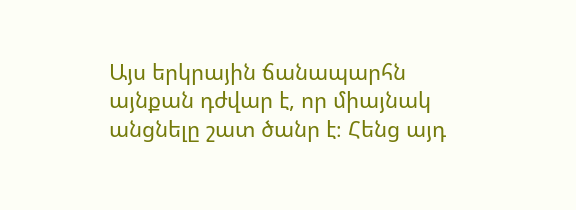Այս երկրային ճանապարհն այնքան դժվար է, որ միայնակ անցնելը շատ ծանր է։ Հենց այդ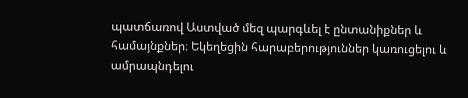պատճառով Աստված մեզ պարգևել է ընտանիքներ և համայնքներ։ Եկեղեցին հարաբերություններ կառուցելու և ամրապնդելու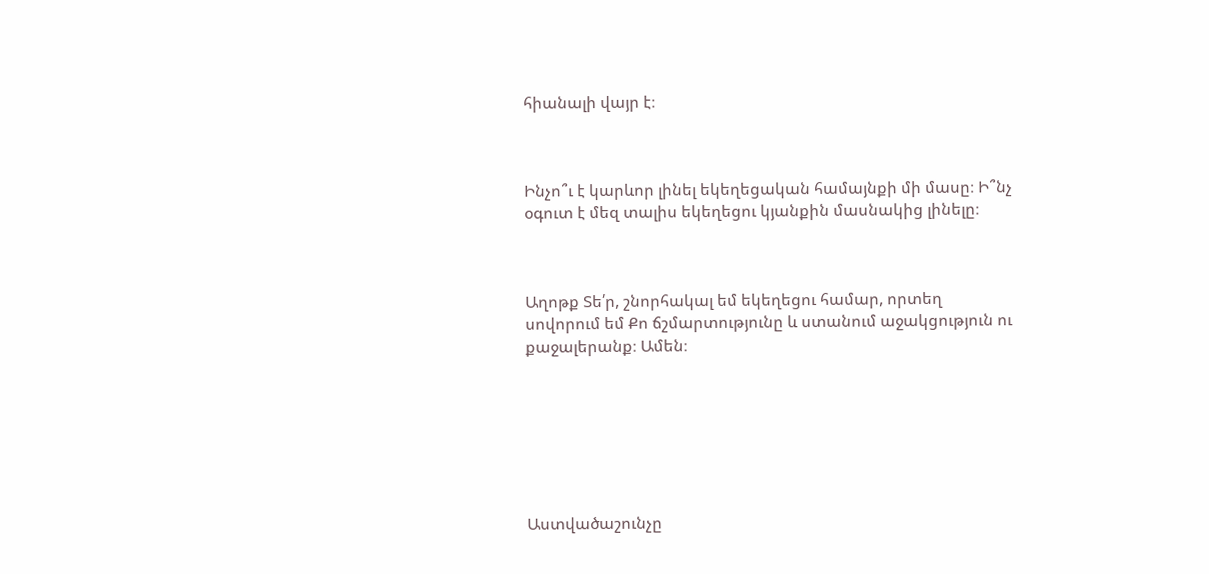հիանալի վայր է։



Ինչո՞ւ է կարևոր լինել եկեղեցական համայնքի մի մասը։ Ի՞նչ օգուտ է մեզ տալիս եկեղեցու կյանքին մասնակից լինելը։



Աղոթք Տե՛ր, շնորհակալ եմ եկեղեցու համար, որտեղ սովորում եմ Քո ճշմարտությունը և ստանում աջակցություն ու քաջալերանք։ Ամեն։







Աստվածաշունչը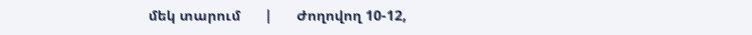մեկ տարում      |      Ժողովող 10-12,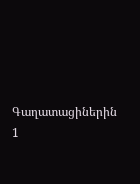Գաղատացիներին 1